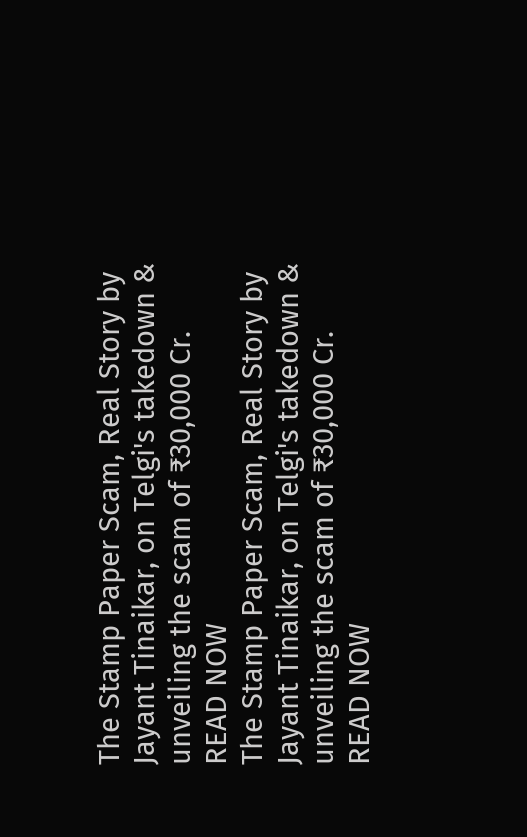The Stamp Paper Scam, Real Story by Jayant Tinaikar, on Telgi's takedown & unveiling the scam of ₹30,000 Cr. READ NOW
The Stamp Paper Scam, Real Story by Jayant Tinaikar, on Telgi's takedown & unveiling the scam of ₹30,000 Cr. READ NOW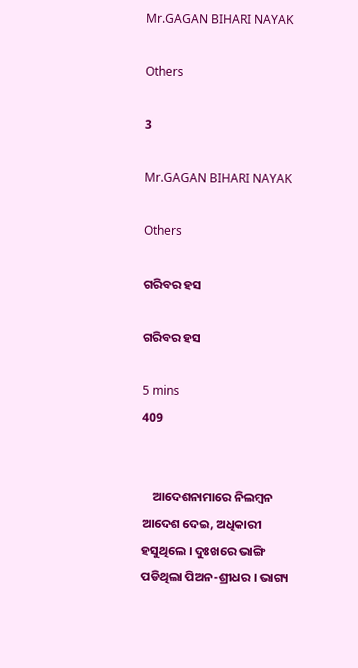Mr.GAGAN BIHARI NAYAK

Others

3

Mr.GAGAN BIHARI NAYAK

Others

ଗରିବର ହସ

ଗରିବର ହସ

5 mins
409


    ଆଦେଶନାମାରେ ନିଲମ୍ବନ ଆଦେଶ ଦେଇ, ଅଧିକାରୀ ହସୁଥିଲେ । ଦୁଃଖରେ ଭାଙ୍ଗି ପଡିଥିଲା ପିଅନ-ଶ୍ରୀଧର । ଭାଗ୍ୟ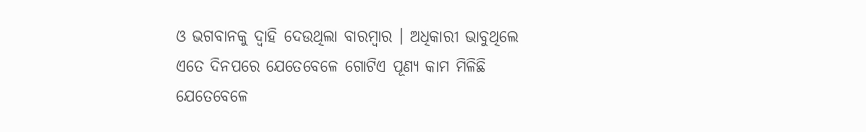ଓ ଭଗବାନକୁ ଦ୍ଵାହି ଦେଉଥିଲା ବାରମ୍ବାର । ଅଧିକାରୀ ଭାବୁଥିଲେ ଏତେ ଦିନପରେ ଯେତେବେଳେ ଗୋଟିଏ ପୂଣ୍ୟ କାମ ମିଳିଛି ଯେତେବେଳେ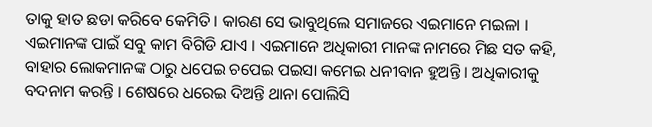ତାକୁ ହାତ ଛଡା କରିବେ କେମିତି । କାରଣ ସେ ଭାବୁଥିଲେ ସମାଜରେ ଏଇମାନେ ମଇଳା । ଏଇମାନଙ୍କ ପାଇଁ ସବୁ କାମ ବିଗିଡି ଯାଏ । ଏଇମାନେ ଅଧିକାରୀ ମାନଙ୍କ ନାମରେ ମିଛ ସତ କହି, ବାହାର ଲୋକମାନଙ୍କ ଠାରୁ ଧପେଇ ଚପେଇ ପଇସା କମେଇ ଧନୀବାନ ହୁଅନ୍ତି । ଅଧିକାରୀକୁ ବଦନାମ କରନ୍ତି । ଶେଷରେ ଧରେଇ ଦିଅନ୍ତି ଥାନା ପୋଲିସି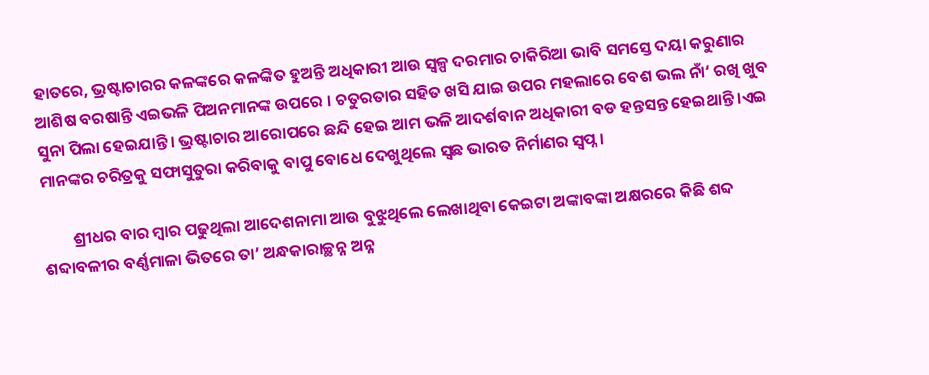ହାତରେ, ଭ୍ରଷ୍ଟାଚାରର କଳଙ୍କରେ କଳଙ୍କିତ ହୁଅନ୍ତି ଅଧିକାରୀ ଆଉ ସ୍ୱଳ୍ପ ଦରମାର ଚାକିରିଆ ଭାବି ସମସ୍ତେ ଦୟା କରୁଣାର ଆଶିଷ ବରଷାନ୍ତି ଏଇଭଳି ପିଅନମାନଙ୍କ ଉପରେ । ଚତୁରତାର ସହିତ ଖସି ଯାଇ ଉପର ମହଲାରେ ବେଶ ଭଲ ନାଁ‘ ରଖି ଖୁବ ସୁନା ପିଲା ହେଇଯାନ୍ତି । ଭ୍ରଷ୍ଟାଚାର ଆରୋପରେ ଛନ୍ଦି ହେଇ ଆମ ଭଳି ଆଦର୍ଶବାନ ଅଧିକାରୀ ବଡ ହନ୍ତସନ୍ତ ହେଇଥାନ୍ତି ।ଏଇ ମାନଙ୍କର ଚରିତ୍ରକୁ ସଫାସୁତୁରା କରିବାକୁ ବାପୁ ବୋଧେ ଦେଖୁଥିଲେ ସ୍ଵଛ ଭାରତ ନିର୍ମାଣର ସ୍ଵପ୍ନ ।

        ଶ୍ରୀଧର ବାର ମ୍ବାର ପଢୁଥିଲା ଆଦେଶନାମା ଆଉ ବୁଝୁଥିଲେ ଲେଖାଥିବା କେଇଟା ଅଙ୍କାବଙ୍କା ଅକ୍ଷରରେ କିଛି ଶବ୍ଦ ଶବ୍ଦାବଳୀର ବର୍ଣ୍ଣମାଳା ଭିତରେ ତା’ ଅନ୍ଧକାରାଚ୍ଛନ୍ନ ଅନ୍ନ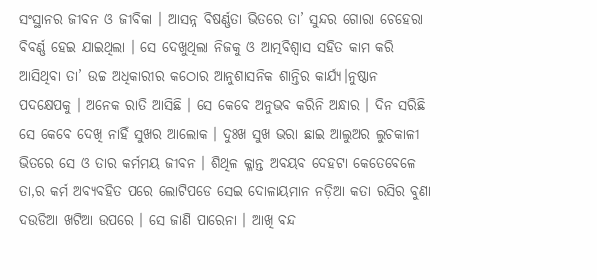ସଂସ୍ଥାନର ଜୀବନ ଓ ଜୀବିକା । ଆସନ୍ନ ବିଷର୍ଣ୍ଣତା ଭିତରେ ତା’ ସୁନ୍ଦର ଗୋରା ଚେହେରା ବିବର୍ଣ୍ଣ ହେଇ ଯାଇଥିଲା । ସେ ଦେଖୁଥିଲା ନିଜକୁ ଓ ଆତ୍ମବିଶ୍ଵାସ ସହିତ କାମ କରି ଆସିଥିବା ତା’ ଉଚ୍ଚ ଅଧିକାରୀର କଠୋର ଆନୁଶାସନିକ ଶାନ୍ତିର କାର୍ଯ୍ୟ।ନୁଷ୍ଠାନ ପଦକ୍ଷେପକୁ । ଅନେକ ରାତି ଆସିଛି । ସେ କେବେ ଅନୁଭବ କରିନି ଅନ୍ଧାର । ଦିନ ସରିଛି ସେ କେବେ ଦେଖି ନାହିଁ ସୁଖର ଆଲୋକ । ଦୁଃଖ ସୁଖ ଭରା ଛାଇ ଆଲୁଅର ଲୁଚକାଳୀ ଭିତରେ ସେ ଓ ତାର କର୍ମମୟ ଜୀବନ । ଶିଥିଳ କ୍ଳାନ୍ତ ଅବୟବ ଦେହଟା କେତେବେଳେ ତା,ର କର୍ମ ଅବ୍ୟବହିତ ପରେ ଲୋଟିପଡେ ସେଇ ଦୋଳାୟମାନ ନଡ଼ିଆ କତା ରସିର ବୁଣା ଦଉଡିଆ ଖଟିଆ ଉପରେ । ସେ ଜାଣି ପାରେନା । ଆଖି ବନ୍ଦ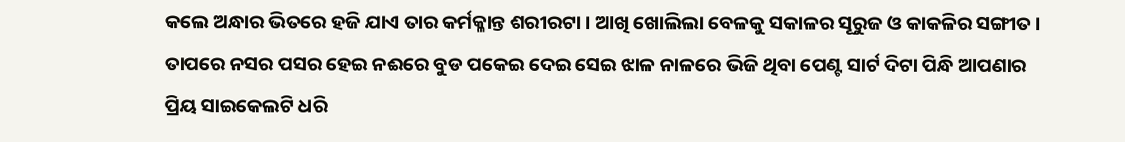କଲେ ଅନ୍ଧାର ଭିତରେ ହଜି ଯାଏ ତାର କର୍ମକ୍ଳାନ୍ତ ଶରୀରଟା । ଆଖି ଖୋଲିଲା ବେଳକୁ ସକାଳର ସୂରୁଜ ଓ କାକଳିର ସଙ୍ଗୀତ । ତାପରେ ନସର ପସର ହେଇ ନଈରେ ବୁଡ ପକେଇ ଦେଇ ସେଇ ଝାଳ ନାଳରେ ଭିଜି ଥିବା ପେଣ୍ଟ ସାର୍ଟ ଦିଟା ପିନ୍ଧି ଆପଣାର ପ୍ରିୟ ସାଇକେଲଟି ଧରି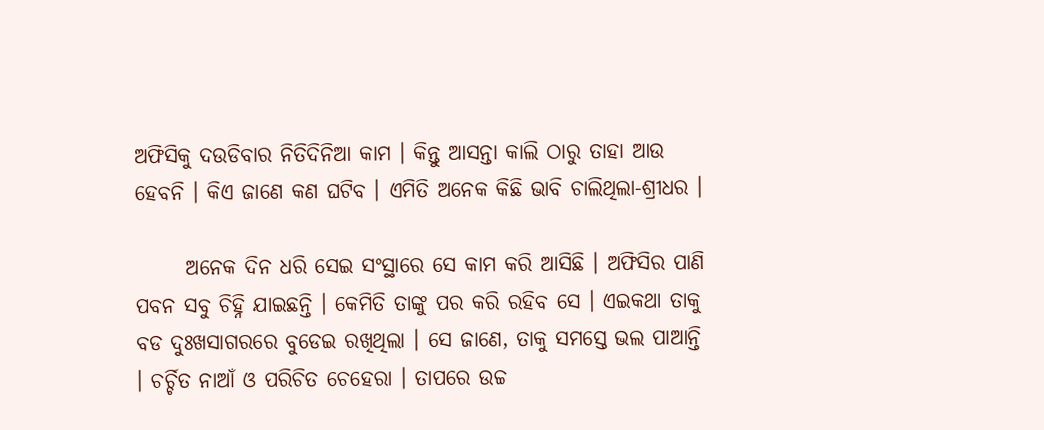ଅଫିସିକୁ ଦଉଡିବାର ନିତିଦିନିଆ କାମ । କିନ୍ତୁ ଆସନ୍ତା କାଲି ଠାରୁ ତାହା ଆଉ ହେବନି । କିଏ ଜାଣେ କଣ ଘଟିବ । ଏମିତି ଅନେକ କିଛି ଭାବି ଚାଲିଥିଲା-ଶ୍ରୀଧର ।

      ଅନେକ ଦିନ ଧରି ସେଇ ସଂସ୍ଥାରେ ସେ କାମ କରି ଆସିଛି । ଅଫିସିର ପାଣି ପବନ ସବୁ ଚିହ୍ନି ଯାଇଛନ୍ତି । କେମିତି ତାଙ୍କୁ ପର କରି ରହିବ ସେ । ଏଇକଥା ତାକୁ ବଡ ଦୁଃଖସାଗରରେ ବୁଡେଇ ରଖିଥିଲା । ସେ ଜାଣେ, ତାକୁ ସମସ୍ତେ ଭଲ ପାଆନ୍ତି । ଚର୍ଚ୍ଚିତ ନାଆଁ ଓ ପରିଚିତ ଚେହେରା । ତାପରେ ଉଚ୍ଚ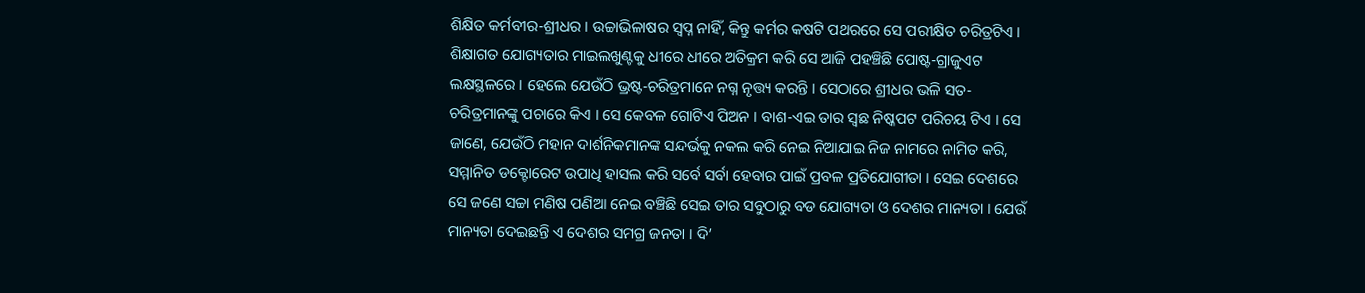ଶିକ୍ଷିତ କର୍ମବୀର-ଶ୍ରୀଧର । ଉଚ୍ଚାଭିଳାଷର ସ୍ଵପ୍ନ ନାହିଁ, କିନ୍ତୁ କର୍ମର କଷଟି ପଥରରେ ସେ ପରୀକ୍ଷିତ ଚରିତ୍ରଟିଏ । ଶିକ୍ଷାଗତ ଯୋଗ୍ୟତାର ମାଇଲଖୁଣ୍ଟକୁ ଧୀରେ ଧୀରେ ଅତିକ୍ରମ କରି ସେ ଆଜି ପହଞ୍ଚିଛି ପୋଷ୍ଟ-ଗ୍ରାଜୁଏଟ ଲକ୍ଷସ୍ଥଳରେ । ହେଲେ ଯେଉଁଠି ଭ୍ରଷ୍ଟ-ଚରିତ୍ରମାନେ ନଗ୍ନ ନୃତ୍ତ୍ୟ କରନ୍ତି । ସେଠାରେ ଶ୍ରୀଧର ଭଳି ସତ-ଚରିତ୍ରମାନଙ୍କୁ ପଚାରେ କିଏ । ସେ କେବଳ ଗୋଟିଏ ପିଅନ । ବାଶ-ଏଇ ତାର ସ୍ଵଛ ନିଷ୍କପଟ ପରିଚୟ ଟିଏ । ସେ ଜାଣେ, ଯେଉଁଠି ମହାନ ଦାର୍ଶନିକମାନଙ୍କ ସନ୍ଦର୍ଭକୁ ନକଲ କରି ନେଇ ନିଆଯାଇ ନିଜ ନାମରେ ନାମିତ କରି, ସମ୍ମାନିତ ଡକ୍ଟୋରେଟ ଉପାଧି ହାସଲ କରି ସର୍ବେ ସର୍ବା ହେବାର ପାଇଁ ପ୍ରବଳ ପ୍ରତିଯୋଗୀତା । ସେଇ ଦେଶରେ ସେ ଜଣେ ସଚ୍ଚା ମଣିଷ ପଣିଆ ନେଇ ବଞ୍ଚିଛି ସେଇ ତାର ସବୁଠାରୁ ବଡ ଯୋଗ୍ୟତା ଓ ଦେଶର ମାନ୍ୟତା । ଯେଉଁ ମାନ୍ୟତା ଦେଇଛନ୍ତି ଏ ଦେଶର ସମଗ୍ର ଜନତା । ଦି’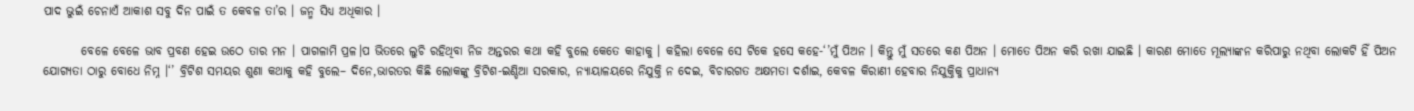ପାଦ ଭୁଇଁ ଚେନାଏଁ ଆକାଶ ସବୁ ଦିନ ପାଇଁ ତ କେବଳ ତା’ର । ଜନ୍ମ ସିଧ୍ୟ ଅଧିକାର ।

        ବେଳେ ବେଳେ ଭାବ ପ୍ରବଣ ହେଇ ଉଠେ ତାର ମନ । ପାଗଳାମି ପ୍ରଳ।ପ ଭିତରେ ଲୁଚି ରହିଥିବା ନିଜ ଅନ୍ତରର କଥା କହି ବୁଲେ କେତେ କାହାକୁ । କହିଲା ବେଳେ ସେ ଟିକେ ହସେ କହେ-‘’ମୁଁ ପିଅନ । କିନ୍ତୁ ମୁଁ ସତରେ କଣ ପିଅନ । ମୋତେ ପିଅନ କରି ରଖା ଯାଇଛି । କାରଣ ମୋତେ ମୂଲ୍ୟାଙ୍କନ କରିପାରୁ ନଥିବା ଲୋକଟି ହିଁ ପିଅନ ଯୋଗ୍ୟତା ଠାରୁ ବୋଧେ ନିମ୍ନ ।‘’ ବ୍ରିଟିଶ ସମୟର ଶୁଣା କଥାକୁ କହି ବୁଲେ– ଦିନେ,ଭାରତର କିଛି ଲୋକଙ୍କୁ ବ୍ରିଟିଶ-ଇଣ୍ଡିଆ ସରକାର, ନ୍ୟାୟାଳୟରେ ନିଯୁକ୍ତି ନ ଦେଇ, ବିଚାରଗତ ଅକ୍ଷମତା ଦର୍ଶାଇ, କେବଳ କିରାଣୀ ହେବାର ନିଯୁକ୍ତିକୁ ପ୍ରାଧାନ୍ୟ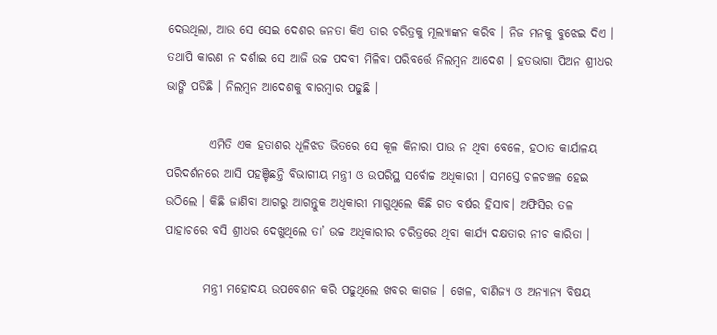ଦେଉଥିଲା, ଆଉ ସେ ସେଇ ଦେଶର ଜନତା କିଏ ତାର ଚରିତ୍ରକୁ ମୂଲ୍ୟାଙ୍କନ କରିବ । ନିଜ ମନକୁ ବୁଝେଇ ଦିଏ । ତଥାପି କାରଣ ନ ଦର୍ଶାଇ ସେ ଆଜି ଉଚ୍ଚ ପଦବୀ ମିଳିବା ପରିବର୍ତ୍ତେ ନିଲମ୍ବନ ଆଦେଶ । ହତଭାଗା ପିଅନ ଶ୍ରୀଧର ଭାଙ୍ଗି ପଡିଛି । ନିଲମ୍ବନ ଆଦେଶକୁ ବାରମ୍ବାର ପଢୁଛି ।

         ଏମିତି ଏକ ହତାଶର ଧୂଳିଝଡ ଭିତରେ ସେ କୂଳ କିନାରା ପାଉ ନ ଥିବା ବେଳେ, ହଠାତ କାର୍ଯାଳୟ ପରିଦର୍ଶନରେ ଆସି ପହଞ୍ଚିଛନ୍ତି ବିଭାଗୀୟ ମନ୍ତ୍ରୀ ଓ ଉପରିସ୍ଥ ସର୍ବୋଚ୍ଚ ଅଧିକାରୀ । ସମସ୍ତେ ଚଳଚଞ୍ଚଳ ହେଇ ଉଠିଲେ । କିଛି ଜାଣିବା ଆଗରୁ ଆଗନ୍ତୁକ ଅଧିକାରୀ ମାଗୁଥିଲେ କିଛି ଗତ ବର୍ଷର ହିସାବ। ଅଫିସିର ତଳ ପାହାଚରେ ବସି ଶ୍ରୀଧର ଦେଖୁଥିଲେ ତା’ ଉଚ୍ଚ ଅଧିକାରୀର ଚରିତ୍ରରେ ଥିବା କାର୍ଯ୍ୟ ଦକ୍ଷତାର ନୀଚ କାରିତା ।

        ମନ୍ତ୍ରୀ ମହୋଦୟ ଉପବେଶନ କରି ପଢୁଥିଲେ ଖବର କାଗଜ । ଖେଳ, ବାଣିଜ୍ୟ ଓ ଅନ୍ୟାନ୍ୟ ବିଷୟ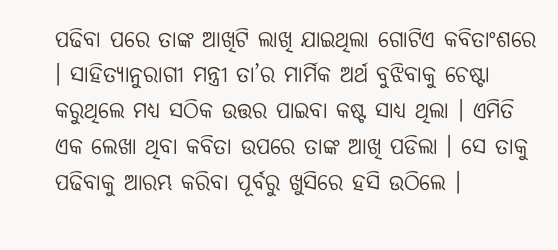ପଢିବା ପରେ ତାଙ୍କ ଆଖିଟି ଲାଖି ଯାଇଥିଲା ଗୋଟିଏ କବିତାଂଶରେ । ସାହିତ୍ୟାନୁରାଗୀ ମନ୍ତ୍ରୀ ତା’ର ମାର୍ମିକ ଅର୍ଥ ବୁଝିବାକୁ ଚେଷ୍ଟା କରୁଥିଲେ ମଧ୍ୟ ସଠିକ ଉତ୍ତର ପାଇବା କଷ୍ଟ ସାଧ୍ୟ ଥିଲା । ଏମିତି ଏକ ଲେଖା ଥିବା କବିତା ଉପରେ ତାଙ୍କ ଆଖି ପଡିଲା । ସେ ତାକୁ ପଢିବାକୁ ଆରମ୍ଭ କରିବା ପୂର୍ବରୁ ଖୁସିରେ ହସି ଉଠିଲେ ।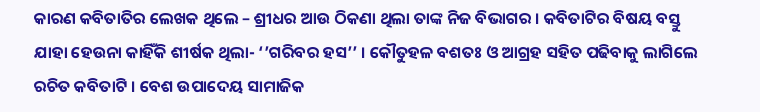କାରଣ କବିତାତିର ଲେଖକ ଥିଲେ – ଶ୍ରୀଧର ଆଉ ଠିକଣା ଥିଲା ତାଙ୍କ ନିଜ ବିଭାଗର । କବିତାଟିର ବିଷୟ ବସ୍ତୁ ଯାହା ହେଉନା କାହିଁକି ଶୀର୍ଷକ ଥିଲା- ‘’ଗରିବର ହସ’’ । କୌତୁହଳ ବଶତଃ ଓ ଆଗ୍ରହ ସହିତ ପଢିବାକୁ ଲାଗିଲେ ରଚିତ କବିତାଟି । ବେଶ ଉପାଦେୟ ସାମାଜିକ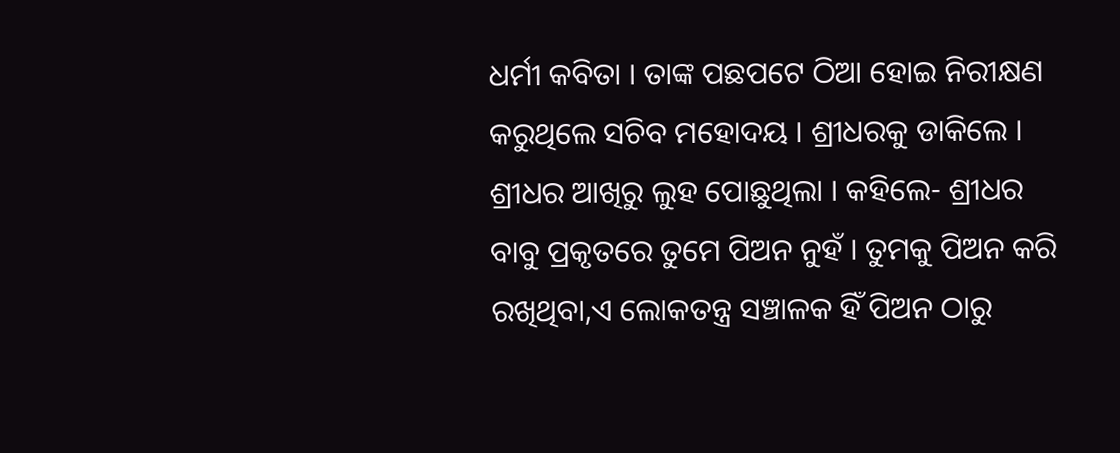ଧର୍ମୀ କବିତା । ତାଙ୍କ ପଛପଟେ ଠିଆ ହୋଇ ନିରୀକ୍ଷଣ କରୁଥିଲେ ସଚିବ ମହୋଦୟ । ଶ୍ରୀଧରକୁ ଡାକିଲେ । ଶ୍ରୀଧର ଆଖିରୁ ଲୁହ ପୋଛୁଥିଲା । କହିଲେ- ଶ୍ରୀଧର ବାବୁ ପ୍ରକୃତରେ ତୁମେ ପିଅନ ନୁହଁ । ତୁମକୁ ପିଅନ କରି ରଖିଥିବା,ଏ ଲୋକତନ୍ତ୍ର ସଞ୍ଚାଳକ ହିଁ ପିଅନ ଠାରୁ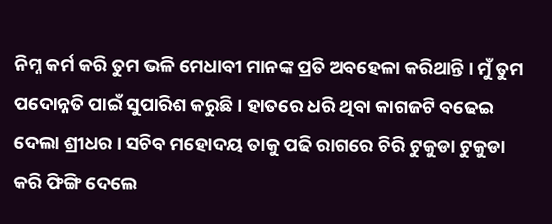ନିମ୍ନ କର୍ମ କରି ତୁମ ଭଳି ମେଧାବୀ ମାନଙ୍କ ପ୍ରତି ଅବହେଳା କରିଥାନ୍ତି । ମୁଁ ତୁମ ପଦୋନ୍ନତି ପାଇଁ ସୁପାରିଶ କରୁଛି । ହାତରେ ଧରି ଥିବା କାଗଜଟି ବଢେଇ ଦେଲା ଶ୍ରୀଧର । ସଚିବ ମହୋଦୟ ତାକୁ ପଢି ରାଗରେ ଚିରି ଟୁକୁଡା ଟୁକୁଡା କରି ଫିଙ୍ଗି ଦେଲେ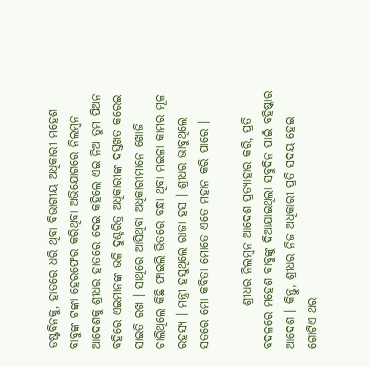ଡଷ୍ଟବିନକୁ, ହାତରେ ଧରି ଥିବା ବିଭାଗୀୟ ଅଧିକାରୀ ମହେଶ ବାବୁଙ୍କ ଟଙ୍କା ହେରଫେର କରିଥିବା ଅଭିଯୋଗରେ ନିଲମ୍ବନ ଆଦେଶକୁ ଶ୍ରୀଧର ହାତରେ ଦେଇ କହିଲେ ଏଇ ନିଅ ତୁମ ପିଅନ ବହିରେ ଏଇମାନଙ୍କ ଭଳି ଦୁଶ୍ଚରିତ୍ର ଅଧିକାରୀଙ୍କ ଦସ୍ତଖତ କରେଇ ସାଇତି ରଖ । ସାଥିରେ ଆସିଥିବା ଅଧିକାରୀମାନେ ଖୋଜି ଚାଲିଥିଲେ କିଛି ଫାଇଲି ଭିତରେ ବନ୍ଧା ଥିବା ମଇଳା କାମର ମୂଳ ରହସ୍ୟ । ମନ୍ତ୍ରୀ ହସୁଥିଲେ ରାଜା ହସ । ଶ୍ରୀଧର ଭାବୁଥିଲେ ସତରେ ମୋ କବିତା ମୋତେ ଏତେ ମହାନ କରି ପାରେ ।

         ଶ୍ରୀଧର ନିଲମ୍ବନ ଆଦେଶ ପ୍ରତ୍ୟାହାର କରି, ପ୍ରତି ବଦଳରେ ମହେଶ ବାବୁଙ୍କୁ ଦିଆଯାଇଥିଲା ସବୁଦିନ ପାଇଁ ବହିଷ୍କାର ଆଦେଶ । କିନ୍ତୁ, ଶ୍ରୀଧର ନିଜ ଅଧିକାରୀ ପ୍ରତି ସଦୟ ହେଇ ଗୋଟିଏ ଥର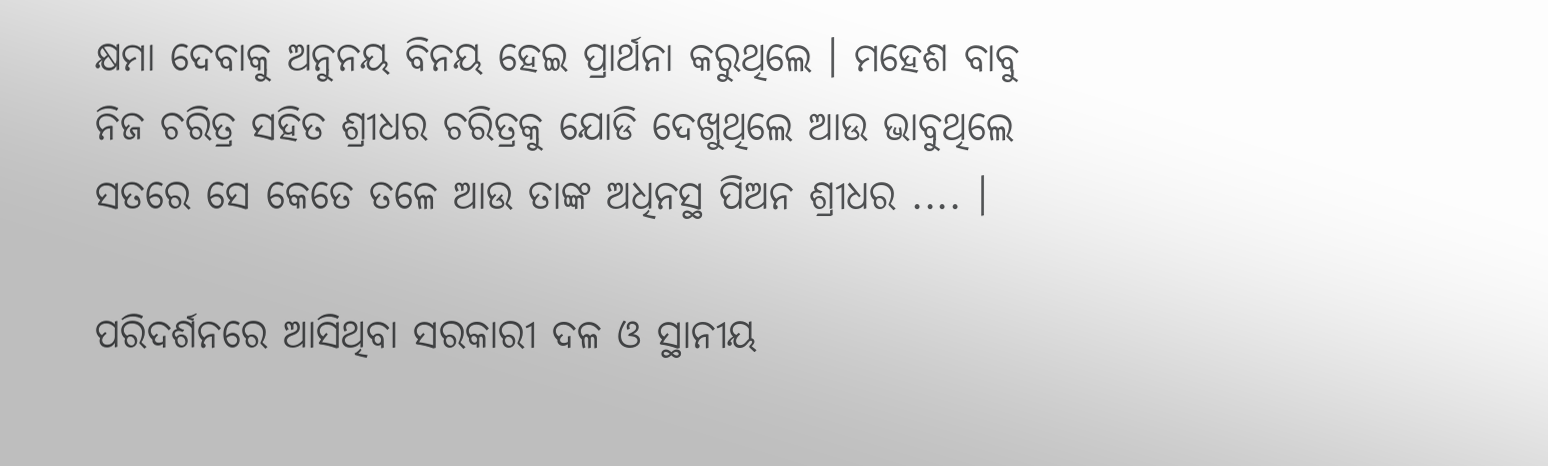କ୍ଷମା ଦେବାକୁ ଅନୁନୟ ବିନୟ ହେଇ ପ୍ରାର୍ଥନା କରୁଥିଲେ । ମହେଶ ବାବୁ ନିଜ ଚରିତ୍ର ସହିତ ଶ୍ରୀଧର ଚରିତ୍ରକୁ ଯୋଡି ଦେଖୁଥିଲେ ଆଉ ଭାବୁଥିଲେ ସତରେ ସେ କେତେ ତଳେ ଆଉ ତାଙ୍କ ଅଧିନସ୍ଥ ପିଅନ ଶ୍ରୀଧର .... ।

ପରିଦର୍ଶନରେ ଆସିଥିବା ସରକାରୀ ଦଳ ଓ ସ୍ଥାନୀୟ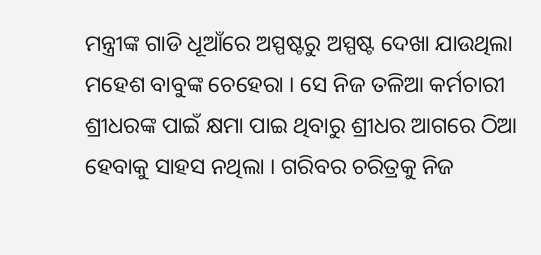ମନ୍ତ୍ରୀଙ୍କ ଗାଡି ଧୂଆଁରେ ଅସ୍ପଷ୍ଟରୁ ଅସ୍ପଷ୍ଟ ଦେଖା ଯାଉଥିଲା ମହେଶ ବାବୁଙ୍କ ଚେହେରା । ସେ ନିଜ ତଳିଆ କର୍ମଚାରୀ ଶ୍ରୀଧରଙ୍କ ପାଇଁ କ୍ଷମା ପାଇ ଥିବାରୁ ଶ୍ରୀଧର ଆଗରେ ଠିଆ ହେବାକୁ ସାହସ ନଥିଲା । ଗରିବର ଚରିତ୍ରକୁ ନିଜ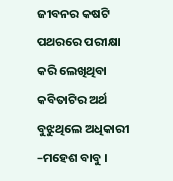ଜୀବନର କଷଟି ପଥରରେ ପରୀକ୍ଷା କରି ଲେଖିଥିବା କବିତାଟିର ଅର୍ଥ ବୁଝୁଥିଲେ ଅଧିକାରୀ –ମହେଶ ବାବୁ ।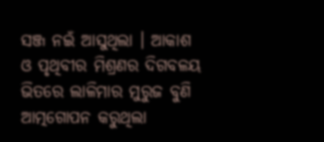ସଞ୍ଜ ନଇଁ ଆସୁଥିଲା । ଆକାଶ ଓ ପୃଥିବୀର ମିଶ୍ରଣର ଦିଗବଳୟ ଭିତରେ ଲାଳିମାର ମୁରୁଜ ବୁଣି ଆତ୍ମଗୋପନ କରୁଥିଲା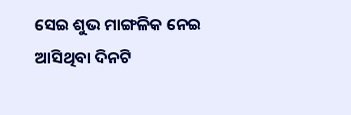ସେଇ ଶୁଭ ମାଙ୍ଗଳିକ ନେଇ ଆସିଥିବା ଦିନଟି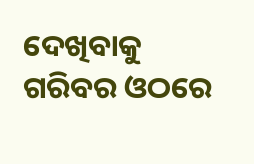ଦେଖିବାକୁ ଗରିବର ଓଠରେ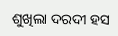ଶୁଖିଲା ଦରଦୀ ହସ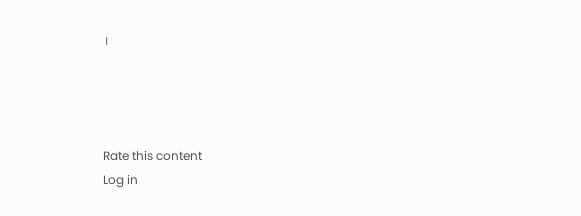।




Rate this content
Log in